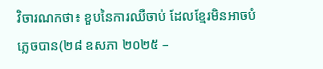វិចារណកថា៖ ខួបនៃការឈឺចាប់ ដែលខ្មែរមិនអាចបំភ្លេចបាន(២៨ ឧសភា ២០២៥ –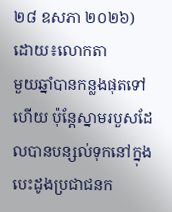២៨ ឧសភា ២០២៦)
ដោយ៖លោកតា
មួយឆ្នាំបានកន្លងផុតទៅហើយ ប៉ុន្តែស្នាមរបួសដែលបានបន្សល់ទុកនៅក្នុងបេះដូងប្រជាជនក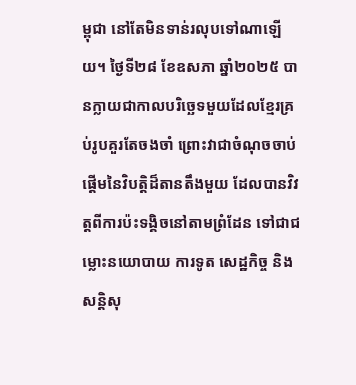ម្ពុជា នៅតែមិនទាន់រលុបទៅណាឡើយ។ ថ្ងៃទី២៨ ខែឧសភា ឆ្នាំ២០២៥ បានក្លាយជាកាលបរិច្ឆេទមួយដែលខ្មែរគ្រប់រូបគួរតែចងចាំ ព្រោះវាជាចំណុចចាប់ផ្តើមនៃវិបត្តិដ៏តានតឹងមួយ ដែលបានវិវត្តពីការប៉ះទង្គិចនៅតាមព្រំដែន ទៅជាជម្លោះនយោបាយ ការទូត សេដ្ឋកិច្ច និងសន្តិសុ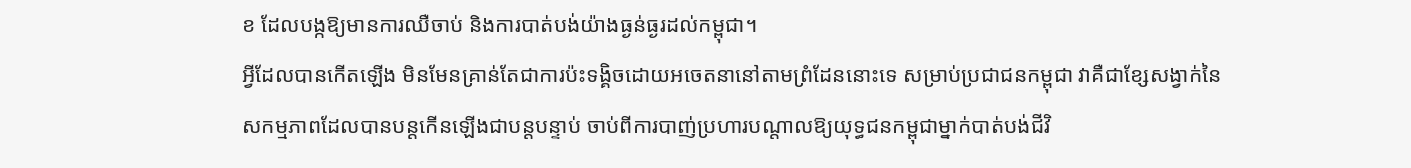ខ ដែលបង្កឱ្យមានការឈឺចាប់ និងការបាត់បង់យ៉ាងធ្ងន់ធ្ងរដល់កម្ពុជា។
អ្វីដែលបានកើតឡើង មិនមែនគ្រាន់តែជាការប៉ះទង្គិចដោយអចេតនានៅតាមព្រំដែននោះទេ សម្រាប់ប្រជាជនកម្ពុជា វាគឺជាខ្សែសង្វាក់នៃសកម្មភាពដែលបានបន្តកើនឡើងជាបន្តបន្ទាប់ ចាប់ពីការបាញ់ប្រហារបណ្តាលឱ្យយុទ្ធជនកម្ពុជាម្នាក់បាត់បង់ជីវិ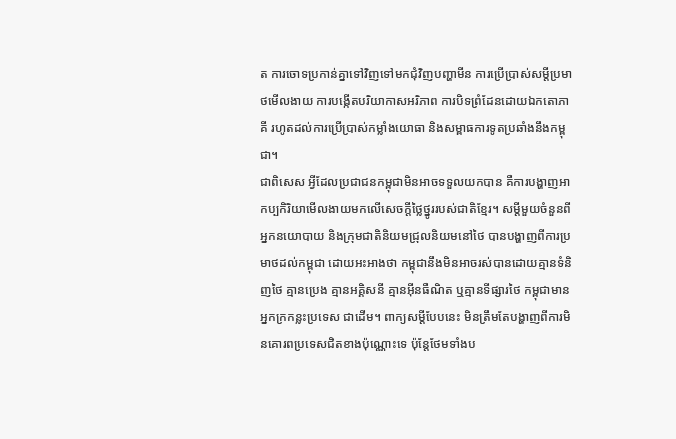ត ការចោទប្រកាន់គ្នាទៅវិញទៅមកជុំវិញបញ្ហាមីន ការប្រើប្រាស់សម្តីប្រមាថមើលងាយ ការបង្កើតបរិយាកាសអរិភាព ការបិទព្រំដែនដោយឯកតោភាគី រហូតដល់ការប្រើប្រាស់កម្លាំងយោធា និងសម្ពាធការទូតប្រឆាំងនឹងកម្ពុជា។
ជាពិសេស អ្វីដែលប្រជាជនកម្ពុជាមិនអាចទទួលយកបាន គឺការបង្ហាញអាកប្បកិរិយាមើលងាយមកលើសេចក្តីថ្លៃថ្នូររបស់ជាតិខ្មែរ។ សម្តីមួយចំនួនពីអ្នកនយោបាយ និងក្រុមជាតិនិយមជ្រុលនិយមនៅថៃ បានបង្ហាញពីការប្រមាថដល់កម្ពុជា ដោយអះអាងថា កម្ពុជានឹងមិនអាចរស់បានដោយគ្មានទំនិញថៃ គ្មានប្រេង គ្មានអគ្គិសនី គ្មានអ៊ីនធឺណិត ឬគ្មានទីផ្សារថៃ កម្ពុជាមានអ្នកក្រកន្លះប្រទេស ជាដើម។ ពាក្យសម្តីបែបនេះ មិនត្រឹមតែបង្ហាញពីការមិនគោរពប្រទេសជិតខាងប៉ុណ្ណោះទេ ប៉ុន្តែថែមទាំងប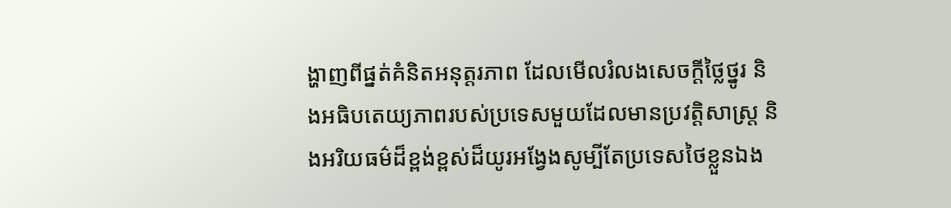ង្ហាញពីផ្នត់គំនិតអនុត្តរភាព ដែលមើលរំលងសេចក្តីថ្លៃថ្នូរ និងអធិបតេយ្យភាពរបស់ប្រទេសមួយដែលមានប្រវត្តិសាស្ត្រ និងអរិយធម៌ដ៏ខ្ពង់ខ្ពស់ដ៏យូរអង្វែងសូម្បីតែប្រទេសថៃខ្លួនឯង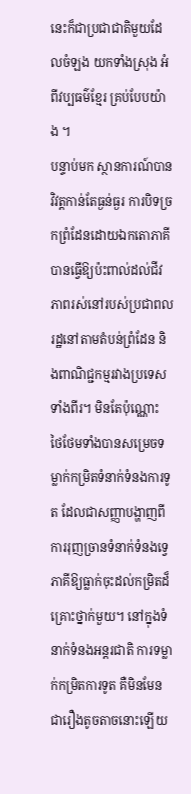នេះក៏ជាប្រជាជាតិមួយដែលចំឡង យកទាំងស្រុង អំពីវប្បធម៌ខ្មែរ គ្រប់បែបយ៉ាង ។
បន្ទាប់មក ស្ថានការណ៍បានវិវត្តកាន់តែធ្ងន់ធ្ងរ ការបិទច្រកព្រំដែនដោយឯកតោភាគី បានធ្វើឱ្យប៉ះពាល់ដល់ជីវភាពរស់នៅរបស់ប្រជាពលរដ្ឋនៅតាមតំបន់ព្រំដែន និងពាណិជ្ជកម្មរវាងប្រទេសទាំងពីរ។ មិនតែប៉ុណ្ណោះ ថៃថែមទាំងបានសម្រេចទម្លាក់កម្រិតទំនាក់ទំនងការទូត ដែលជាសញ្ញាបង្ហាញពីការរុញច្រានទំនាក់ទំនងទ្វេភាគីឱ្យធ្លាក់ចុះដល់កម្រិតដ៏គ្រោះថ្នាក់មួយ។ នៅក្នុងទំនាក់ទំនងអន្តរជាតិ ការទម្លាក់កម្រិតការទូត គឺមិនមែនជារឿងតូចតាចនោះឡើយ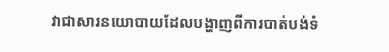វាជាសារនយោបាយដែលបង្ហាញពីការបាត់បង់ទំ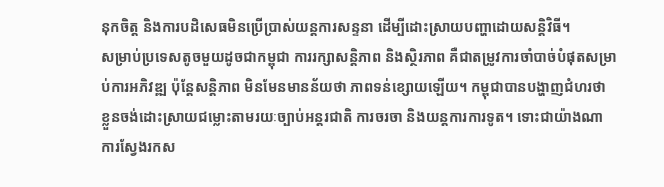នុកចិត្ត និងការបដិសេធមិនប្រើប្រាស់យន្តការសន្ទនា ដើម្បីដោះស្រាយបញ្ហាដោយសន្តិវិធី។
សម្រាប់ប្រទេសតូចមួយដូចជាកម្ពុជា ការរក្សាសន្តិភាព និងស្ថិរភាព គឺជាតម្រូវការចាំបាច់បំផុតសម្រាប់ការអភិវឌ្ឍ ប៉ុន្តែសន្តិភាព មិនមែនមានន័យថា ភាពទន់ខ្សោយឡើយ។ កម្ពុជាបានបង្ហាញជំហរថា ខ្លួនចង់ដោះស្រាយជម្លោះតាមរយៈច្បាប់អន្តរជាតិ ការចរចា និងយន្តការការទូត។ ទោះជាយ៉ាងណា ការស្វែងរកស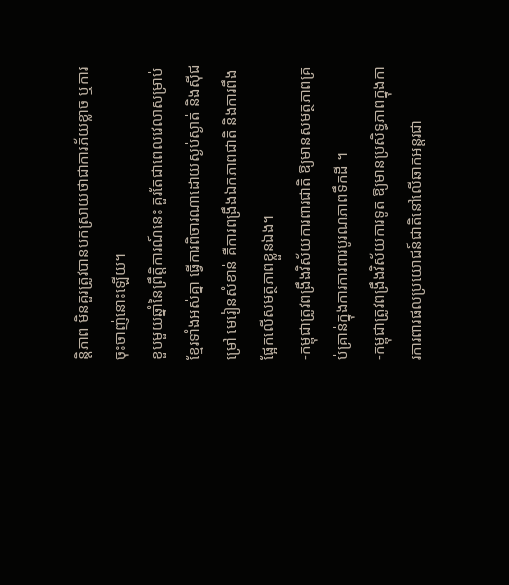ន្តិភាព មិនគួរត្រូវបានបកស្រាយថាជាការភ័យខ្លាច ឬការចុះចាញ់នោះឡើយ។
ខួបមួយឆ្នាំនៃព្រឹត្តិការណ៍នេះ គួរតែជាពេលវេលាសម្រាប់ខ្មែរទាំងអស់គ្នា ធ្វើការពិចារណាដោយស្ងប់ស្ងាត់ និងស៊ីជម្រៅ មេរៀនសំខាន់ គឺការពង្រឹងឯកភាពជាតិ និងការពឹងផ្អែកលើសមត្ថភាពខ្លួនឯង។
-កម្ពុជាត្រូវពង្រឹងវិស័យការពារជាតិ ឱ្យមានសមត្ថភាពគ្រប់គ្រាន់ក្នុងការការពារបូរណភាពទឹកដី ។
-កម្ពុជាត្រូវពង្រឹងវិស័យការទូត ឱ្យមានប្រសិទ្ធភាពក្នុងការការពារផលប្រយោជន៍ជាតិនៅលើឆាកអន្តរជា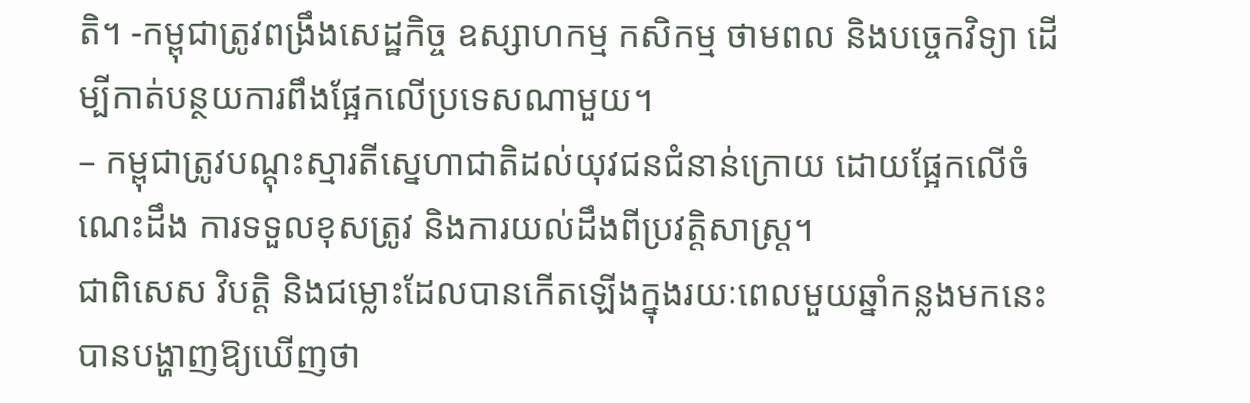តិ។ -កម្ពុជាត្រូវពង្រឹងសេដ្ឋកិច្ច ឧស្សាហកម្ម កសិកម្ម ថាមពល និងបច្ចេកវិទ្យា ដើម្បីកាត់បន្ថយការពឹងផ្អែកលើប្រទេសណាមួយ។
– កម្ពុជាត្រូវបណ្តុះស្មារតីស្នេហាជាតិដល់យុវជនជំនាន់ក្រោយ ដោយផ្អែកលើចំណេះដឹង ការទទួលខុសត្រូវ និងការយល់ដឹងពីប្រវត្តិសាស្ត្រ។
ជាពិសេស វិបត្តិ និងជម្លោះដែលបានកើតឡើងក្នុងរយៈពេលមួយឆ្នាំកន្លងមកនេះ បានបង្ហាញឱ្យឃើញថា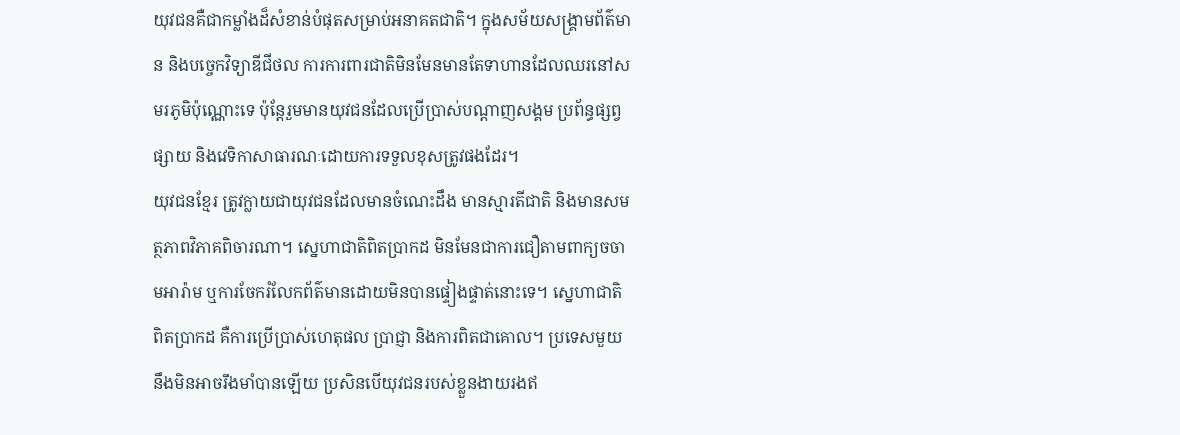យុវជនគឺជាកម្លាំងដ៏សំខាន់បំផុតសម្រាប់អនាគតជាតិ។ ក្នុងសម័យសង្គ្រាមព័ត៌មាន និងបច្ចេកវិទ្យាឌីជីថល ការការពារជាតិមិនមែនមានតែទាហានដែលឈរនៅសមរភូមិប៉ុណ្ណោះទេ ប៉ុន្តែរួមមានយុវជនដែលប្រើប្រាស់បណ្ដាញសង្គម ប្រព័ន្ធផ្សព្វផ្សាយ និងវេទិកាសាធារណៈដោយការទទួលខុសត្រូវផងដែរ។
យុវជនខ្មែរ ត្រូវក្លាយជាយុវជនដែលមានចំណេះដឹង មានស្មារតីជាតិ និងមានសមត្ថភាពវិភាគពិចារណា។ ស្នេហាជាតិពិតប្រាកដ មិនមែនជាការជឿតាមពាក្យចចាមអារ៉ាម ឬការចែករំលែកព័ត៌មានដោយមិនបានផ្ទៀងផ្ទាត់នោះទេ។ ស្នេហាជាតិពិតប្រាកដ គឺការប្រើប្រាស់ហេតុផល ប្រាជ្ញា និងការពិតជាគោល។ ប្រទេសមួយនឹងមិនអាចរឹងមាំបានឡើយ ប្រសិនបើយុវជនរបស់ខ្លួនងាយរងឥ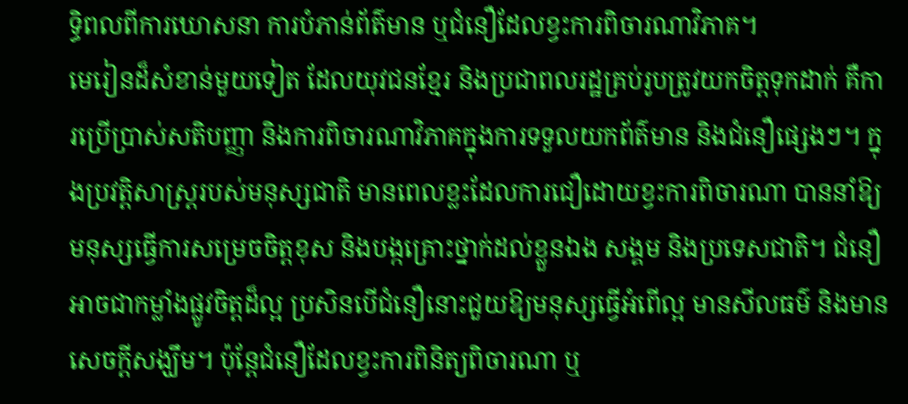ទ្ធិពលពីការឃោសនា ការបំភាន់ព័ត៌មាន ឬជំនឿដែលខ្វះការពិចារណាវិភាគ។
មេរៀនដ៏សំខាន់មួយទៀត ដែលយុវជនខ្មែរ និងប្រជាពលរដ្ឋគ្រប់រូបត្រូវយកចិត្តទុកដាក់ គឺការប្រើប្រាស់សតិបញ្ញា និងការពិចារណាវិភាគក្នុងការទទួលយកព័ត៌មាន និងជំនឿផ្សេងៗ។ ក្នុងប្រវត្តិសាស្ត្ររបស់មនុស្សជាតិ មានពេលខ្លះដែលការជឿដោយខ្វះការពិចារណា បាននាំឱ្យមនុស្សធ្វើការសម្រេចចិត្តខុស និងបង្កគ្រោះថ្នាក់ដល់ខ្លួនឯង សង្គម និងប្រទេសជាតិ។ ជំនឿអាចជាកម្លាំងផ្លូវចិត្តដ៏ល្អ ប្រសិនបើជំនឿនោះជួយឱ្យមនុស្សធ្វើអំពើល្អ មានសីលធម៌ និងមានសេចក្តីសង្ឃឹម។ ប៉ុន្តែជំនឿដែលខ្វះការពិនិត្យពិចារណា ឬ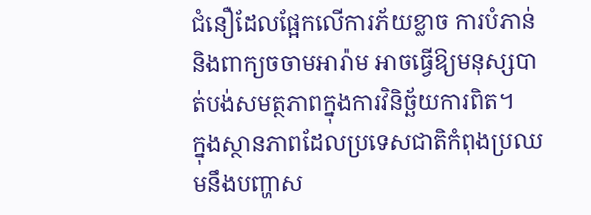ជំនឿដែលផ្អែកលើការភ័យខ្លាច ការបំភាន់ និងពាក្យចចាមអារ៉ាម អាចធ្វើឱ្យមនុស្សបាត់បង់សមត្ថភាពក្នុងការវិនិច្ឆ័យការពិត។
ក្នុងស្ថានភាពដែលប្រទេសជាតិកំពុងប្រឈមនឹងបញ្ហាស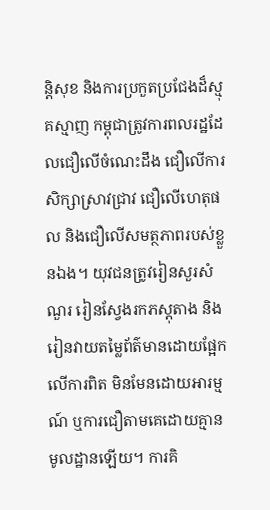ន្តិសុខ និងការប្រកួតប្រជែងដ៏ស្មុគស្មាញ កម្ពុជាត្រូវការពលរដ្ឋដែលជឿលើចំណេះដឹង ជឿលើការសិក្សាស្រាវជ្រាវ ជឿលើហេតុផល និងជឿលើសមត្ថភាពរបស់ខ្លួនឯង។ យុវជនត្រូវរៀនសួរសំណួរ រៀនស្វែងរកភស្តុតាង និងរៀនវាយតម្លៃព័ត៌មានដោយផ្អែកលើការពិត មិនមែនដោយអារម្មណ៍ ឬការជឿតាមគេដោយគ្មានមូលដ្ឋានឡើយ។ ការគិ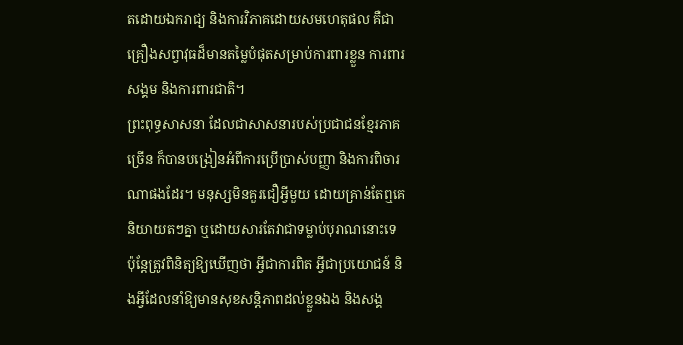តដោយឯករាជ្យ និងការវិភាគដោយសមហេតុផល គឺជាគ្រឿងសព្វាវុធដ៏មានតម្លៃបំផុតសម្រាប់ការពារខ្លួន ការពារសង្គម និងការពារជាតិ។
ព្រះពុទ្ធសាសនា ដែលជាសាសនារបស់ប្រជាជនខ្មែរភាគច្រើន ក៏បានបង្រៀនអំពីការប្រើប្រាស់បញ្ញា និងការពិចារណាផងដែរ។ មនុស្សមិនគួរជឿអ្វីមួយ ដោយគ្រាន់តែឮគេនិយាយតៗគ្នា ឬដោយសារតែវាជាទម្លាប់បុរាណនោះទេ ប៉ុន្តែត្រូវពិនិត្យឱ្យឃើញថា អ្វីជាការពិត អ្វីជាប្រយោជន៍ និងអ្វីដែលនាំឱ្យមានសុខសន្តិភាពដល់ខ្លួនឯង និងសង្គ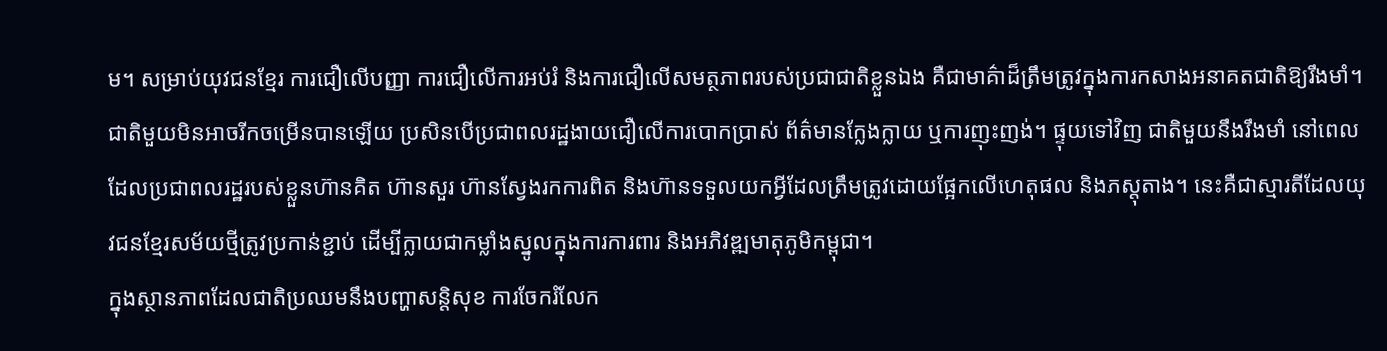ម។ សម្រាប់យុវជនខ្មែរ ការជឿលើបញ្ញា ការជឿលើការអប់រំ និងការជឿលើសមត្ថភាពរបស់ប្រជាជាតិខ្លួនឯង គឺជាមាគ៌ាដ៏ត្រឹមត្រូវក្នុងការកសាងអនាគតជាតិឱ្យរឹងមាំ។
ជាតិមួយមិនអាចរីកចម្រើនបានឡើយ ប្រសិនបើប្រជាពលរដ្ឋងាយជឿលើការបោកប្រាស់ ព័ត៌មានក្លែងក្លាយ ឬការញុះញង់។ ផ្ទុយទៅវិញ ជាតិមួយនឹងរឹងមាំ នៅពេលដែលប្រជាពលរដ្ឋរបស់ខ្លួនហ៊ានគិត ហ៊ានសួរ ហ៊ានស្វែងរកការពិត និងហ៊ានទទួលយកអ្វីដែលត្រឹមត្រូវដោយផ្អែកលើហេតុផល និងភស្តុតាង។ នេះគឺជាស្មារតីដែលយុវជនខ្មែរសម័យថ្មីត្រូវប្រកាន់ខ្ជាប់ ដើម្បីក្លាយជាកម្លាំងស្នូលក្នុងការការពារ និងអភិវឌ្ឍមាតុភូមិកម្ពុជា។
ក្នុងស្ថានភាពដែលជាតិប្រឈមនឹងបញ្ហាសន្តិសុខ ការចែករំលែក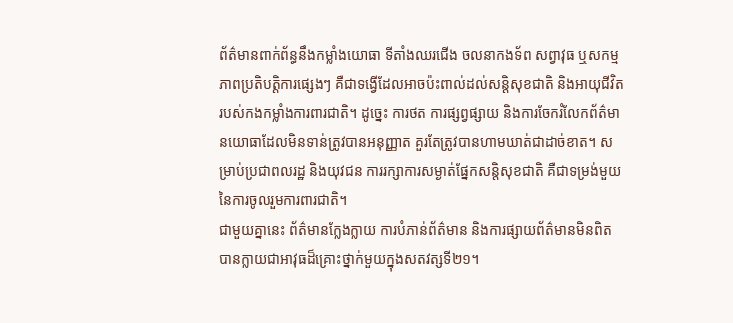ព័ត៌មានពាក់ព័ន្ធនឹងកម្លាំងយោធា ទីតាំងឈរជើង ចលនាកងទ័ព សព្វាវុធ ឬសកម្មភាពប្រតិបត្តិការផ្សេងៗ គឺជាទង្វើដែលអាចប៉ះពាល់ដល់សន្តិសុខជាតិ និងអាយុជីវិតរបស់កងកម្លាំងការពារជាតិ។ ដូច្នេះ ការថត ការផ្សព្វផ្សាយ និងការចែករំលែកព័ត៌មានយោធាដែលមិនទាន់ត្រូវបានអនុញ្ញាត គួរតែត្រូវបានហាមឃាត់ជាដាច់ខាត។ សម្រាប់ប្រជាពលរដ្ឋ និងយុវជន ការរក្សាការសម្ងាត់ផ្នែកសន្តិសុខជាតិ គឺជាទម្រង់មួយនៃការចូលរួមការពារជាតិ។
ជាមួយគ្នានេះ ព័ត៌មានក្លែងក្លាយ ការបំភាន់ព័ត៌មាន និងការផ្សាយព័ត៌មានមិនពិត បានក្លាយជាអាវុធដ៏គ្រោះថ្នាក់មួយក្នុងសតវត្សទី២១។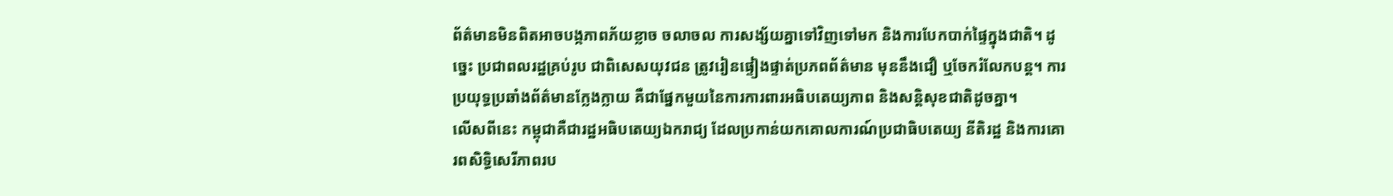ព័ត៌មានមិនពិតអាចបង្កភាពភ័យខ្លាច ចលាចល ការសង្ស័យគ្នាទៅវិញទៅមក និងការបែកបាក់ផ្ទៃក្នុងជាតិ។ ដូច្នេះ ប្រជាពលរដ្ឋគ្រប់រូប ជាពិសេសយុវជន ត្រូវរៀនផ្ទៀងផ្ទាត់ប្រភពព័ត៌មាន មុននឹងជឿ ឬចែករំលែកបន្ត។ ការប្រយុទ្ធប្រឆាំងព័ត៌មានក្លែងក្លាយ គឺជាផ្នែកមួយនៃការការពារអធិបតេយ្យភាព និងសន្តិសុខជាតិដូចគ្នា។
លើសពីនេះ កម្ពុជាគឺជារដ្ឋអធិបតេយ្យឯករាជ្យ ដែលប្រកាន់យកគោលការណ៍ប្រជាធិបតេយ្យ នីតិរដ្ឋ និងការគោរពសិទ្ធិសេរីភាពរប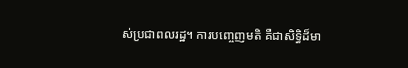ស់ប្រជាពលរដ្ឋ។ ការបញ្ចេញមតិ គឺជាសិទ្ធិដ៏មា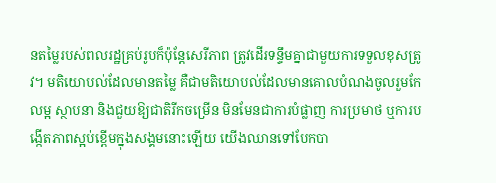នតម្លៃរបស់ពលរដ្ឋគ្រប់រូបក៏ប៉ុន្តែសេរីភាព ត្រូវដើរទន្ទឹមគ្នាជាមួយការទទួលខុសត្រូវ។ មតិយោបល់ដែលមានតម្លៃ គឺជាមតិយោបល់ដែលមានគោលបំណងចូលរួមកែលម្អ ស្ថាបនា និងជួយឱ្យជាតិរីកចម្រើន មិនមែនជាការបំផ្លាញ ការប្រមាថ ឬការបង្កើតភាពស្អប់ខ្ពើមក្នុងសង្គមនោះឡើយ យើងឈានទៅបែកបា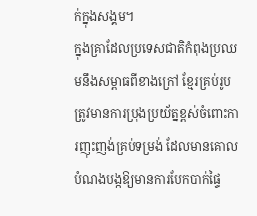ក់ក្នុងសង្គម។
ក្នុងគ្រាដែលប្រទេសជាតិកំពុងប្រឈមនឹងសម្ពាធពីខាងក្រៅ ខ្មែរគ្រប់រូបត្រូវមានការប្រុងប្រយ័ត្នខ្ពស់ចំពោះការញុះញង់គ្រប់ទម្រង់ ដែលមានគោលបំណងបង្កឱ្យមានការបែកបាក់ផ្ទៃ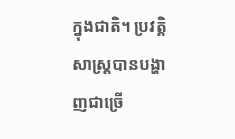ក្នុងជាតិ។ ប្រវត្តិសាស្ត្របានបង្ហាញជាច្រើ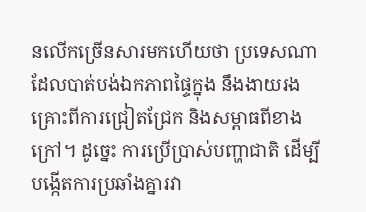នលើកច្រើនសារមកហើយថា ប្រទេសណាដែលបាត់បង់ឯកភាពផ្ទៃក្នុង នឹងងាយរងគ្រោះពីការជ្រៀតជ្រែក និងសម្ពាធពីខាងក្រៅ។ ដូច្នេះ ការប្រើប្រាស់បញ្ហាជាតិ ដើម្បីបង្កើតការប្រឆាំងគ្នារវា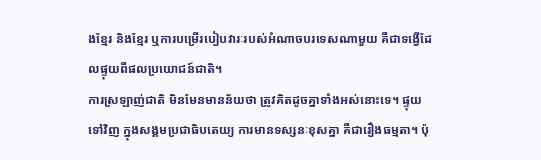ងខ្មែរ និងខ្មែរ ឬការបម្រើរបៀបវារៈរបស់អំណាចបរទេសណាមួយ គឺជាទង្វើដែលផ្ទុយពីផលប្រយោជន៍ជាតិ។
ការស្រឡាញ់ជាតិ មិនមែនមានន័យថា ត្រូវគិតដូចគ្នាទាំងអស់នោះទេ។ ផ្ទុយទៅវិញ ក្នុងសង្គមប្រជាធិបតេយ្យ ការមានទស្សនៈខុសគ្នា គឺជារឿងធម្មតា។ ប៉ុ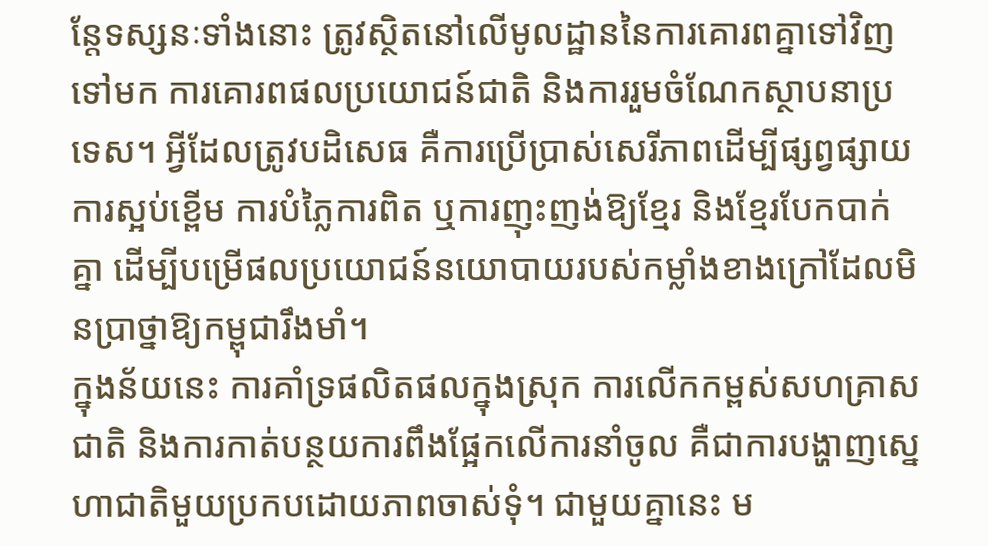ន្តែទស្សនៈទាំងនោះ ត្រូវស្ថិតនៅលើមូលដ្ឋាននៃការគោរពគ្នាទៅវិញទៅមក ការគោរពផលប្រយោជន៍ជាតិ និងការរួមចំណែកស្ថាបនាប្រទេស។ អ្វីដែលត្រូវបដិសេធ គឺការប្រើប្រាស់សេរីភាពដើម្បីផ្សព្វផ្សាយការស្អប់ខ្ពើម ការបំភ្លៃការពិត ឬការញុះញង់ឱ្យខ្មែរ និងខ្មែរបែកបាក់គ្នា ដើម្បីបម្រើផលប្រយោជន៍នយោបាយរបស់កម្លាំងខាងក្រៅដែលមិនប្រាថ្នាឱ្យកម្ពុជារឹងមាំ។
ក្នុងន័យនេះ ការគាំទ្រផលិតផលក្នុងស្រុក ការលើកកម្ពស់សហគ្រាសជាតិ និងការកាត់បន្ថយការពឹងផ្អែកលើការនាំចូល គឺជាការបង្ហាញស្នេហាជាតិមួយប្រកបដោយភាពចាស់ទុំ។ ជាមួយគ្នានេះ ម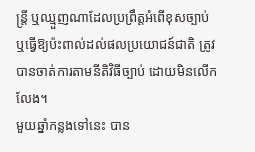ន្ត្រី ឬឈ្មួញណាដែលប្រព្រឹត្តអំពើខុសច្បាប់ ឬធ្វើឱ្យប៉ះពាល់ដល់ផលប្រយោជន៍ជាតិ ត្រូវបានចាត់ការតាមនីតិវិធីច្បាប់ ដោយមិនលើកលែង។
មួយឆ្នាំកន្លងទៅនេះ បាន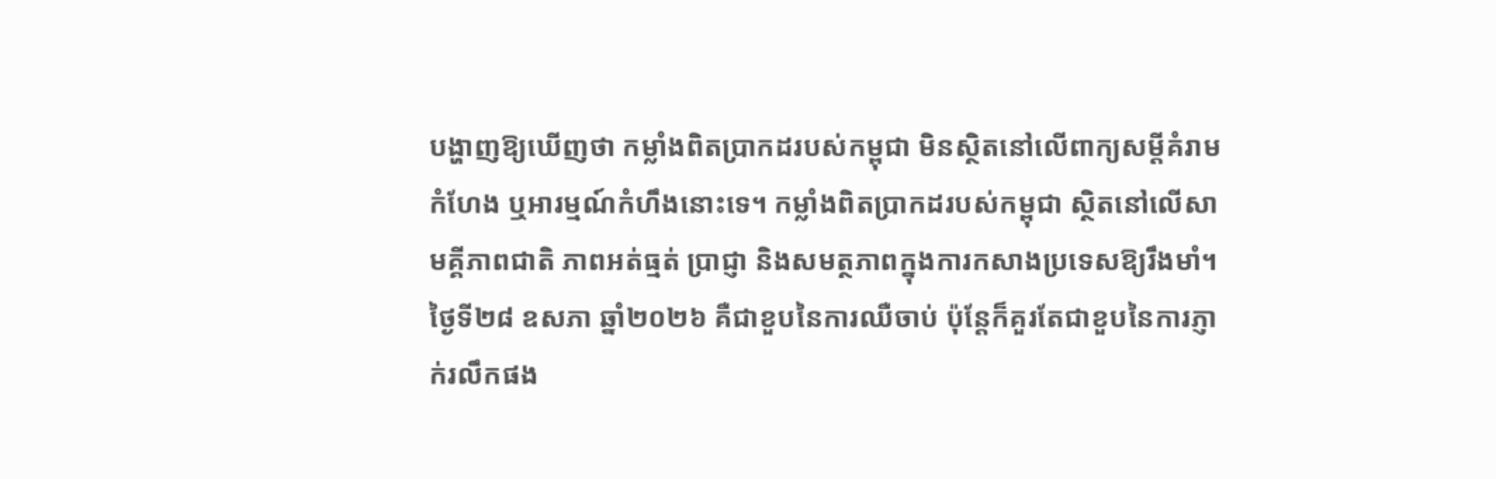បង្ហាញឱ្យឃើញថា កម្លាំងពិតប្រាកដរបស់កម្ពុជា មិនស្ថិតនៅលើពាក្យសម្តីគំរាមកំហែង ឬអារម្មណ៍កំហឹងនោះទេ។ កម្លាំងពិតប្រាកដរបស់កម្ពុជា ស្ថិតនៅលើសាមគ្គីភាពជាតិ ភាពអត់ធ្មត់ ប្រាជ្ញា និងសមត្ថភាពក្នុងការកសាងប្រទេសឱ្យរឹងមាំ។
ថ្ងៃទី២៨ ឧសភា ឆ្នាំ២០២៦ គឺជាខួបនៃការឈឺចាប់ ប៉ុន្តែក៏គួរតែជាខួបនៃការភ្ញាក់រលឹកផង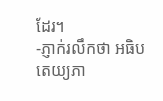ដែរ។
-ភ្ញាក់រលឹកថា អធិបតេយ្យភា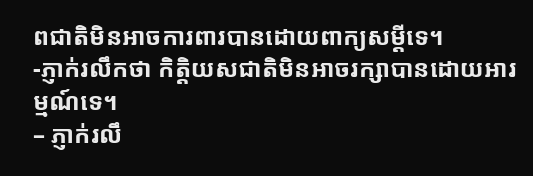ពជាតិមិនអាចការពារបានដោយពាក្យសម្តីទេ។
-ភ្ញាក់រលឹកថា កិត្តិយសជាតិមិនអាចរក្សាបានដោយអារម្មណ៍ទេ។
– ភ្ញាក់រលឹ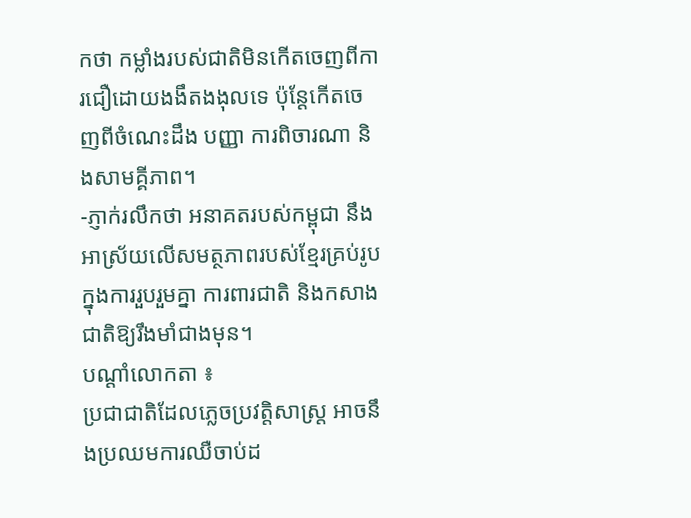កថា កម្លាំងរបស់ជាតិមិនកើតចេញពីការជឿដោយងងឹតងងុលទេ ប៉ុន្តែកើតចេញពីចំណេះដឹង បញ្ញា ការពិចារណា និងសាមគ្គីភាព។
-ភ្ញាក់រលឹកថា អនាគតរបស់កម្ពុជា នឹងអាស្រ័យលើសមត្ថភាពរបស់ខ្មែរគ្រប់រូប ក្នុងការរួបរួមគ្នា ការពារជាតិ និងកសាងជាតិឱ្យរឹងមាំជាងមុន។
បណ្តាំលោកតា ៖
ប្រជាជាតិដែលភ្លេចប្រវត្តិសាស្ត្រ អាចនឹងប្រឈមការឈឺចាប់ដ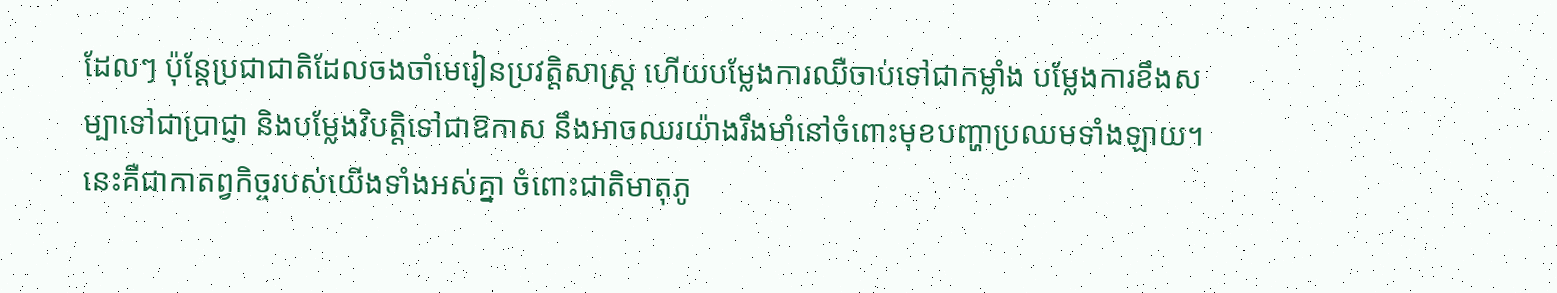ដែលៗ ប៉ុន្តែប្រជាជាតិដែលចងចាំមេរៀនប្រវត្តិសាស្ត្រ ហើយបម្លែងការឈឺចាប់ទៅជាកម្លាំង បម្លែងការខឹងសម្បាទៅជាប្រាជ្ញា និងបម្លែងវិបត្តិទៅជាឱកាស នឹងអាចឈរយ៉ាងរឹងមាំនៅចំពោះមុខបញ្ហាប្រឈមទាំងឡាយ។ នេះគឺជាកាតព្វកិច្ចរបស់យើងទាំងអស់គ្នា ចំពោះជាតិមាតុភូ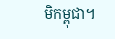មិកម្ពុជា។